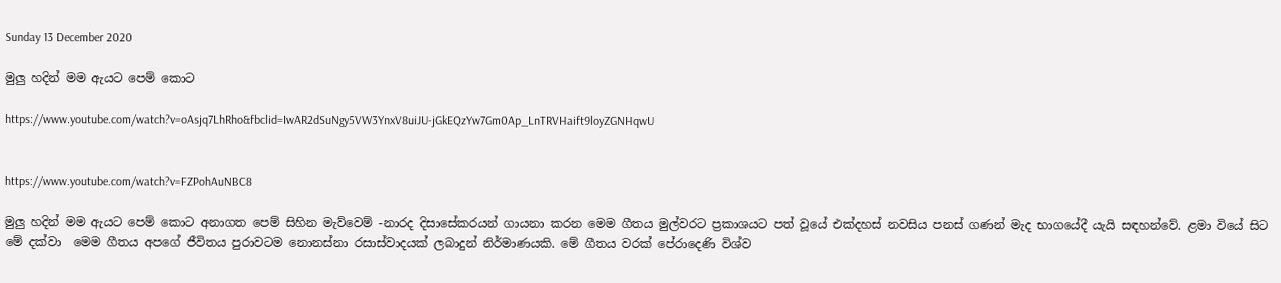Sunday 13 December 2020

මුලු හදින් මම ඇයට පෙම් කොට

https://www.youtube.com/watch?v=oAsjq7LhRho&fbclid=IwAR2dSuNgy5VW3YnxV8uiJU-jGkEQzYw7Gm0Ap_LnTRVHaift9loyZGNHqwU


https://www.youtube.com/watch?v=FZPohAuNBC8

මුලු හදින් මම ඇයට පෙම් කොට අනාගත පෙම් සිහින මැව්වෙම් -නාරද දිසාසේකරයන් ගායනා කරන මෙම ගීතය මුල්වරට ප්‍රකාශයට පත් වූයේ එක්දහස් නවසිය පනස් ගණන් මැද භාගයේදී යැයි සඳහන්වේ. ළමා වියේ සිට මේ දක්වා  මෙම ගීතය අපගේ ජීවිතය පුරාවටම නොනස්නා රසාස්වාදයක් ලබාදුන් නිර්මාණයකි. මේ ගීතය වරක් පේරාදෙණි විශ්ව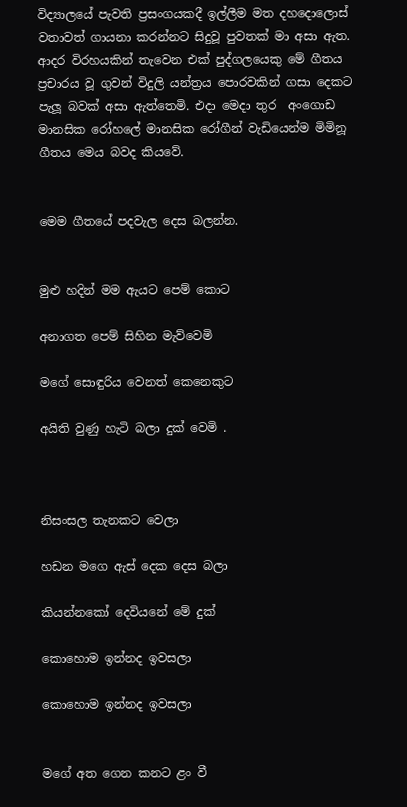විද්‍යාලයේ පැවති ප්‍රසංගයකදී ඉල්ලීම මත දහදොලොස් වතාවත් ගායනා කරන්නට සිදුවූ පුවතක් මා අසා ඇත. ආදර විරහයකින් තැවෙන එක් පුද්ගලයෙකු මේ ගීතය ප්‍රචාරය වූ ගුවන් විදුලි යන්ත්‍රය පොරවකින් ගසා දෙකට පැලූ බවක් අසා ඇත්තෙමි. එදා මෙදා තුර  අංගොඩ මානසික රෝහලේ මානසික රෝගීන් වැඩියෙන්ම මිමිනූ ගීතය මෙය බවද කියවේ.


මෙම ගීතයේ පදවැල දෙස බලන්න.


මුළු හදින් මම ඇයට පෙම් කොට

අනාගත පෙම් සිහින මැව්වෙමි

මගේ සොඳුරිය වෙනත් කෙනෙකුට

අයිති වුණු හැටි බලා දුක් වෙමි .



නිසංසල තැනකට වෙලා

හඩන මගෙ ඇස් දෙක දෙස බලා

කියන්නකෝ දෙවියනේ මේ දුක්

කොහොම ඉන්නද ඉවසලා

කොහොම ඉන්නද ඉවසලා


මගේ අත ගෙන කනට ළං වී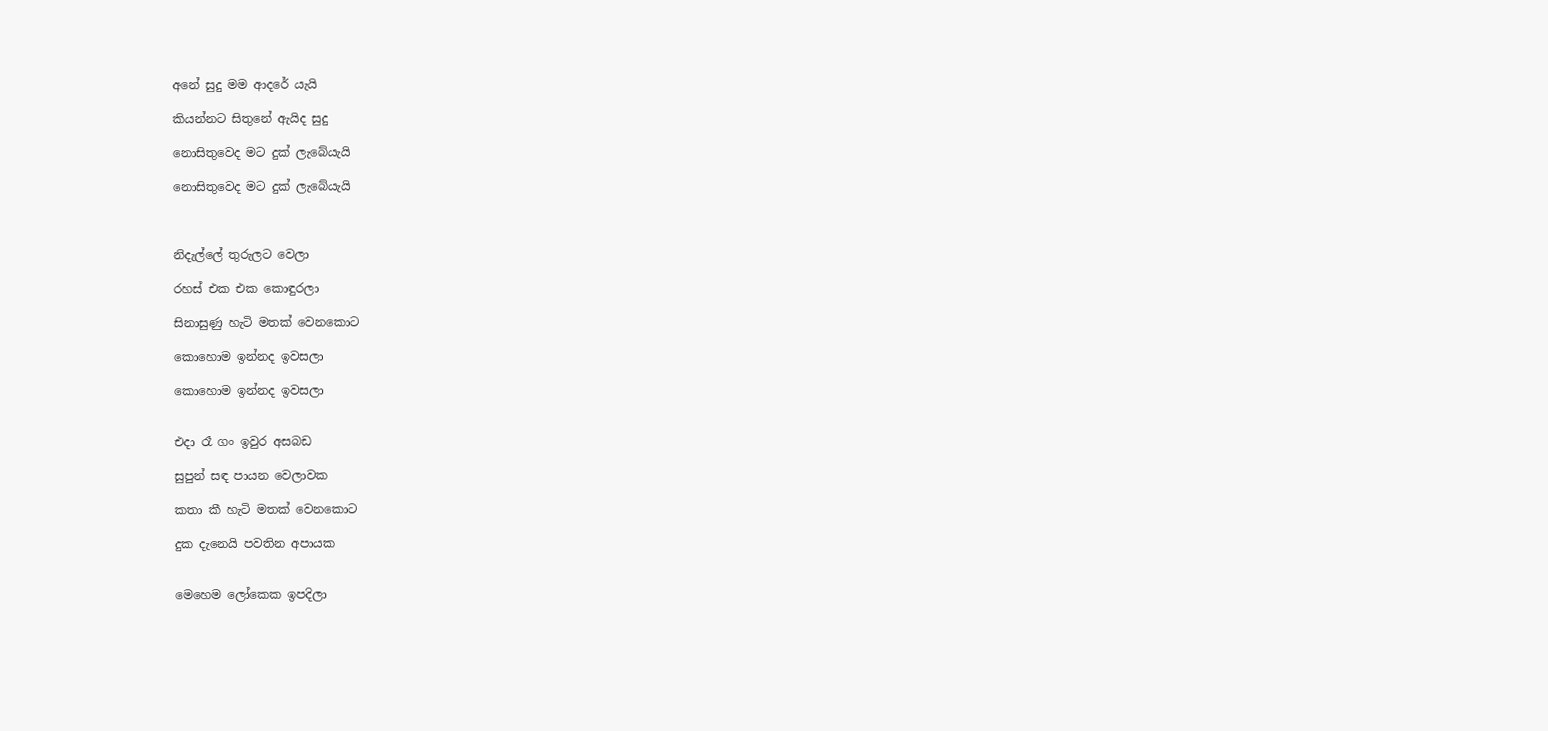අනේ සුදු මම ආදරේ යැයි

කියන්නට සිතුනේ ඇයිද සුදු

නොසිතුවෙද මට දුක් ලැබේයැයි

නොසිතුවෙද මට දුක් ලැබේයැයි



නිදැල්ලේ තුරුලට වෙලා

රහස් එක එක කොඳුරලා

සිනාසුණු හැටි මතක් වෙනකොට

කොහොම ඉන්නද ඉවසලා

කොහොම ඉන්නද ඉවසලා


එදා රෑ ගං ඉවුර අසබඩ

සුපුන් සඳ පායන වෙලාවක

කතා කී හැටි මතක් වෙනකොට

දුක දැනෙයි පවතින අපායක


මෙහෙම ලෝකෙක ඉපදිලා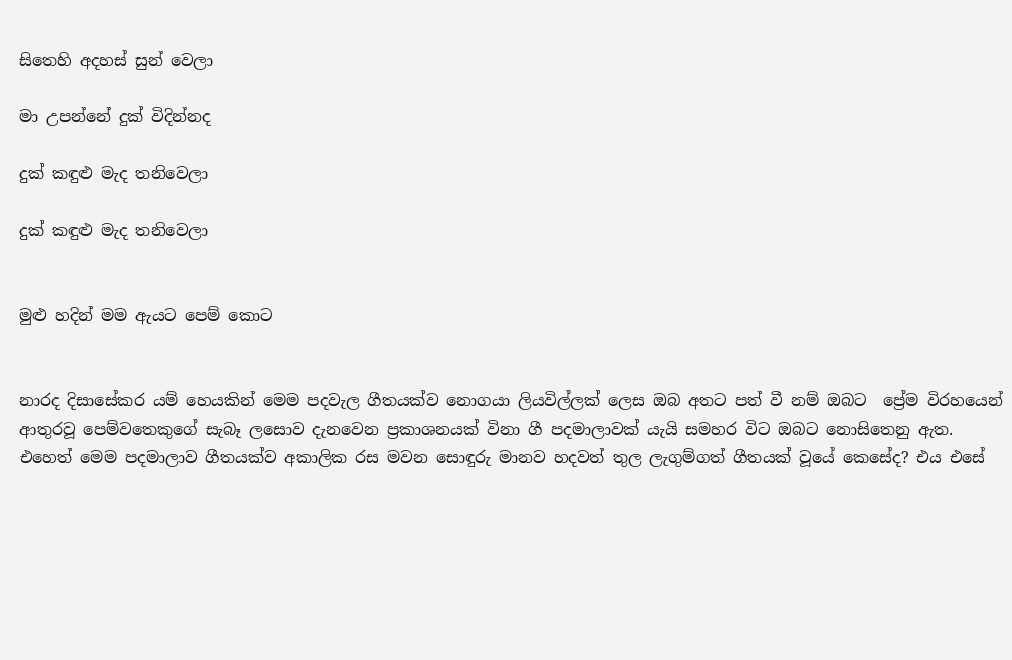සිතෙහි අදහස් සුන් වෙලා

මා උපන්නේ දුක් විදින්නද

දුක් කඳුළු මැද තනිවෙලා

දුක් කඳුළු මැද තනිවෙලා


මුළු හදින් මම ඇයට පෙම් කොට


නාරද දිසාසේකර යම් හෙයකින් මෙම පදවැල ගීතයක්ව නොගයා ලියවිල්ලක් ලෙස ඔබ අතට පත් වී නම් ඔබට  ප්‍රේම විරහයෙන් ආතුරවූ පෙම්වතෙකුගේ සැබෑ ලසොව දැනවෙන ප්‍රකාශනයක් විනා ගී පදමාලාවක් යැයි සමහර විට ඔබට නොසිතෙනු ඇත. එහෙත් මෙම පදමාලාව ගීතයක්ව අකාලික රස මවන සොඳුරු මානව හදවත් තුල ලැගුම්ගත් ගීතයක් වූයේ කෙසේද? එය එසේ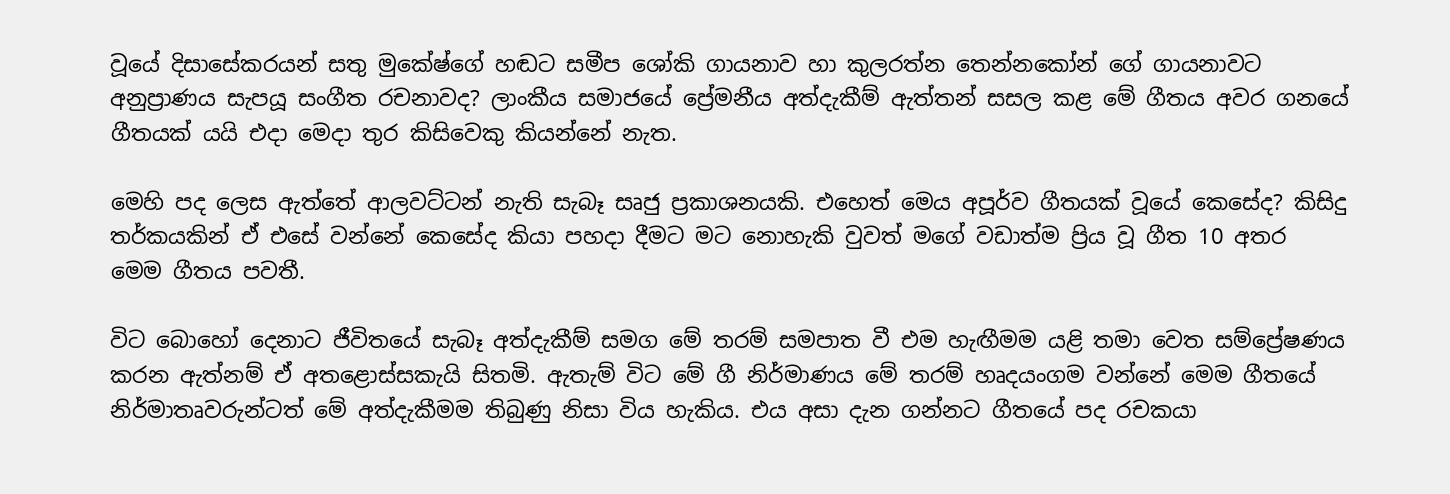වූයේ දිසාසේකරයන් සතු මුකේෂ්ගේ හඬට සමීප ශෝකි ගායනාව හා කුලරත්න තෙන්නකෝන් ගේ ගායනාවට අනුප්‍රාණය සැපයූ සංගීත රචනාවද? ලාංකීය සමාජයේ ප්‍රේමනීය අත්දැකීම් ඇත්තන් සසල කළ මේ ගීතය අවර ගනයේ ගීතයක් යයි එදා මෙදා තුර කිසිවෙකු කියන්නේ නැත.

මෙහි පද ලෙස ඇත්තේ ආලවට්ටන් නැති සැබෑ සෘජු ප්‍රකාශනයකි. එහෙත් මෙය අපූර්ව ගීතයක් වූයේ කෙසේද? කිසිදු තර්කයකින් ඒ එසේ වන්නේ කෙසේද කියා පහදා දීමට මට නොහැකි වුවත් මගේ වඩාත්ම ප්‍රිය වූ ගීත 10 අතර   මෙම ගීතය පවතී.

විට බොහෝ දෙනාට ජීවිතයේ සැබෑ අත්දැකීම් සමග මේ තරම් සමපාත වී එම හැඟීමම යළි තමා වෙත සම්ප්‍රේෂණය කරන ඇත්නම් ඒ අතළොස්සකැයි සිතමි. ඇතැම් විට මේ ගී නිර්මාණය මේ තරම් හෘදයංගම වන්නේ මෙම ගීතයේ නිර්මාතෘවරුන්ටත් මේ අත්දැකීමම තිබුණු නිසා විය හැකිය. එය අසා දැන ගන්නට ගීතයේ පද රචකයා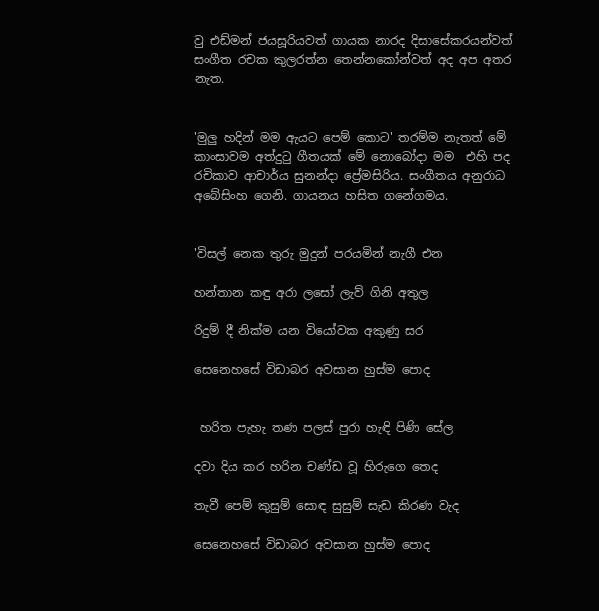වු එඩ්මන් ජයසූරියවත් ගායක නාරද දිසාසේකරයන්වත් සංගීත රචක කුලරත්න තෙන්නකෝන්වත් අද අප අතර නැත.


'මුලු හදින් මම ඇයට පෙම් කොට' තරම්ම නැතත් මේ කාංසාවම අත්දුටු ගීතයක් මේ නොබෝදා මම  එහි පද රචිකාව ආචාර්ය සුනන්දා ප්‍රේමසිරිය. සංගීතය අනුරාධ අබේසිංහ ගෙනි. ගායනය හසිත ගනේගමය.


'විසල් නෙක තුරු මුදුන් පරයමින් නැගී එන

හන්තාන කඳු අරා ලසෝ ලැව් ගිනි අතුල

රිදුම් දී නික්ම යන වියෝවක අකුණු සර

සෙනෙහසේ විඩාබර අවසාන හුස්ම පොද


 හරිත පැහැ තණ පලස් පුරා හැඳි පිණි සේල

දවා දිය කර හරින චණ්ඩ වූ හිරුගෙ තෙද

තැවී පෙම් කුසුම් සොඳ සුසුම් සැඩ කිරණ වැද

සෙනෙහසේ විඩාබර අවසාන හුස්ම පොද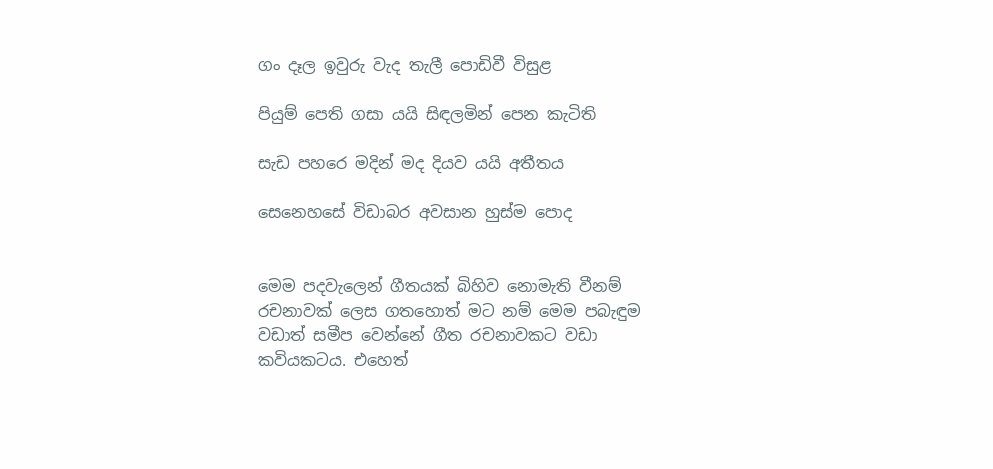ගං දෑල ඉවුරු වැද තැලී පොඩිවී විසුළ

පියුම් පෙති ගසා යයි සිඳලමින් පෙන කැටිති

සැඩ පහරෙ මදින් මද දියව යයි අතීතය

සෙනෙහසේ විඩාබර අවසාන හුස්ම පොද


මෙම පදවැලෙන් ගීතයක් බිහිව නොමැති වීනම් රචනාවක් ලෙස ගතහොත් මට නම් මෙම පබැඳුම වඩාත් සමීප වෙන්නේ ගීත රචනාවකට වඩා කවියකටය. එහෙත්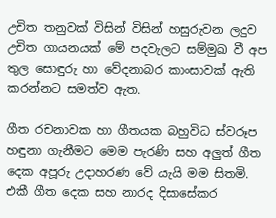උචිත තනුවක් විසින් විසින් හසුරුවන ලදුව උචිත ගායනයක් මේ පදවැලට සම්මුඛ වී අප තුල සොඳුරු හා වේදනාබර කාංසාවක් ඇති කරන්නට සමත්ව ඇත.

ගීත රචනාවක හා ගීතයක බහුවිධ ස්වරූප හඳුනා ගැනීමට මෙම පැරණි සහ අලුත් ගීත දෙක අපූරු උදාහරණ වේ යැයි මම සිතමි. එකී ගීත දෙක සහ නාරද දිසාසේකර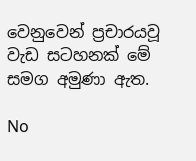වෙනුවෙන් ප්‍රචාරයවූ වැඩ සටහනක් මේ සමග අමුණා ඇත.

No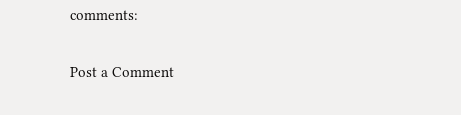comments:

Post a Comment